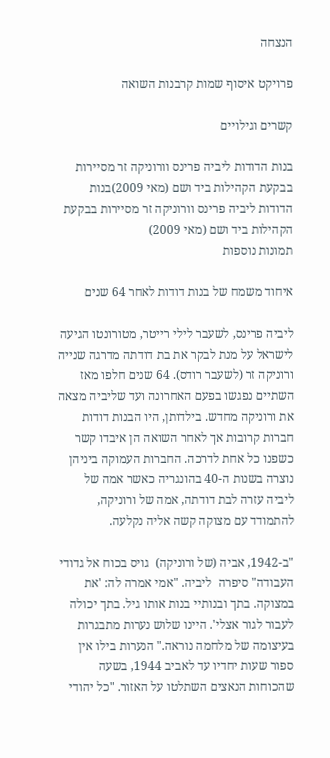הנצחה

פרויקט איסוף שמות קרבנות השואה

קשרים וגילויים

בנות הדודות ליביה פרינס וורוניקה זר מסיירות בבקעת הקהילות ביד ושם (מאי 2009)בנות הדודות ליביה פרינס וורוניקה זר מסיירות בבקעת הקהילות ביד ושם (מאי 2009)
תמונות נוספות

איחוד משמח של בנות דודות לאחר 64 שנים

ליביה פרינס, לשעבר לילי רייטר, מטורונטו הגיעה לישראל על מנת לבקר את בת דודתה מדרגה שנייה ורוניקה זר (לשעבר רודס). 64 שנים חלפו מאז השתיים נפגשו בפעם האחרונה ועד שליביה מצאה את ורוניקה מחדש. בילדותן, היו הבנות דודות חברות קרובות אך לאחר השואה הן איבדו קשר כשפנו כל אחת לדרכה. החברות העמוקה ביניהן נוצרה בשנות ה-40 בהונגריה כאשר אמה של  ליביה עזרה לבת דודתה, אמה של ורוניקה, להתמודד עם מצוקה קשה אליה נקלעה.

"ב-1942, אביה (של ורוניקה)  גויס בכוח אל גדודי העבודה" סיפרה  ליביה. "אמי אמרה לה: 'את במצוקה. בתך ובנותיי בנות אותו גיל. בתך יכולה לעבור לגור אצלי'. היינו שלוש נערות מתבגרות בעיצומה של מלחמה נוראה." הנערות בילו אין ספור שעות יחדיו עד לאביב 1944, בשעה שהכוחות הנאצים השתלטו על האזור. "כל יהודי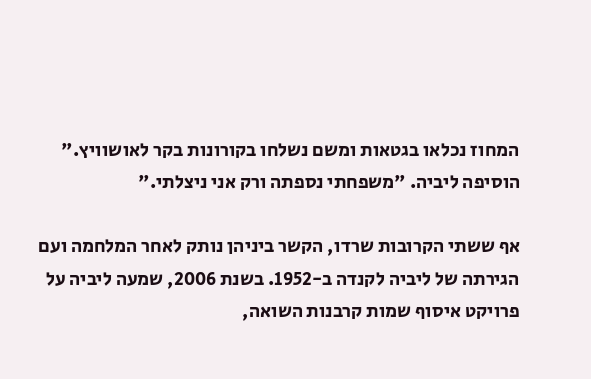המחוז נכלאו בגטאות ומשם נשלחו בקורונות בקר לאושוויץ." הוסיפה ליביה. "משפחתי נספתה ורק אני ניצלתי."

אף ששתי הקרובות שרדו, הקשר ביניהן נותק לאחר המלחמה ועם הגירתה של ליביה לקנדה ב-1952. בשנת 2006, שמעה ליביה על פרויקט איסוף שמות קרבנות השואה,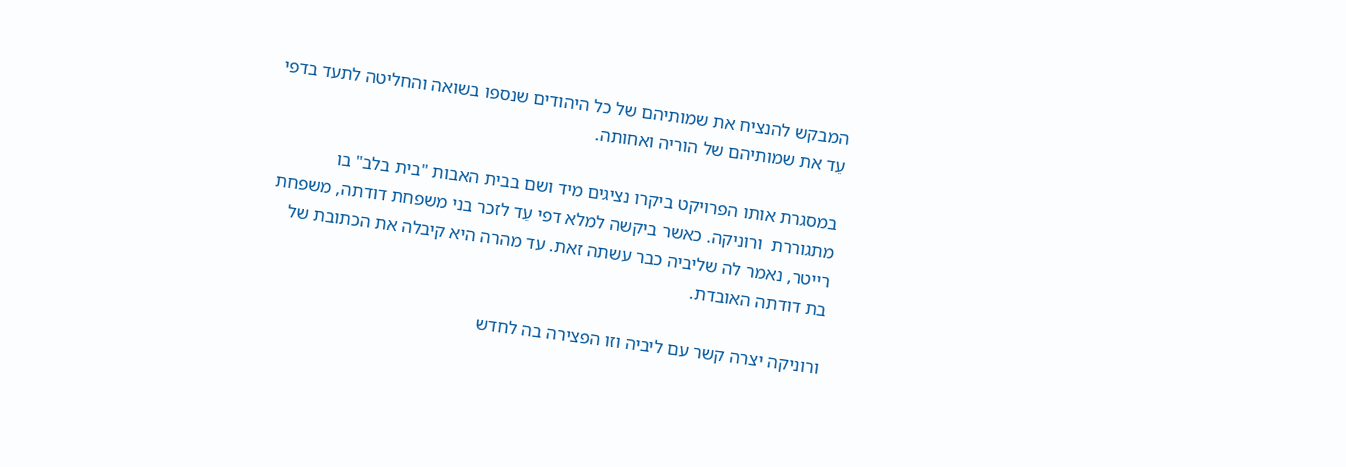המבקש להנציח את שמותיהם של כל היהודים שנספו בשואה והחליטה לתעד בדפי עֵד את שמותיהם של הוריה ואחותה.

במסגרת אותו הפרויקט ביקרו נציגים מיד ושם בבית האבות "בית בלב" בו מתגוררת  ורוניקה. כאשר ביקשה למלא דפי עֵד לזכר בני משפחת דודתה, משפחת רייטר, נאמר לה שליביה כבר עשתה זאת. עד מהרה היא קיבלה את הכתובת של בת דודתה האובדת.

ורוניקה יצרה קשר עם ליביה וזו הפצירה בה לחדש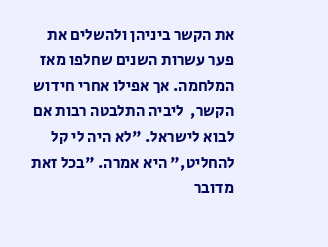את הקשר ביניהן ולהשלים את פער עשרות השנים שחלפו מאז המלחמה. אך אפילו אחרי חידוש הקשר,  ליביה התלבטה רבות אם לבוא לישראל. "לא היה לי קל להחליט," היא אמרה. "בכל זאת מדובר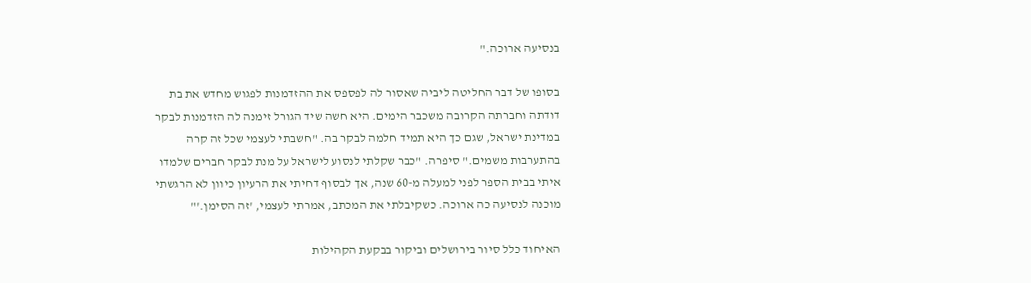בנסיעה ארוכה."

בסופו של דבר החליטה ליביה שאסור לה לפספס את ההזדמנות לפגוש מחדש את בת דודתה וחברתה הקרובה משכבר הימים. היא חשה שיד הגורל זימנה לה הזדמנות לבקר במדינת ישראל, שגם כך היא תמיד חלמה לבקר בה. "חשבתי לעצמי שכל זה קרה בהתערבות משמים." סיפרה. "כבר שקלתי לנסוע לישראל על מנת לבקר חברים שלמדו איתי בבית הספר לפני למעלה מ-60 שנה, אך לבסוף דחיתי את הרעיון כיוון לא הרגשתי מוכנה לנסיעה כה ארוכה. כשקיבלתי את המכתב, אמרתי לעצמי, 'זה הסימן.'"

האיחוד כלל סיור בירושלים וביקור בבקעת הקהילות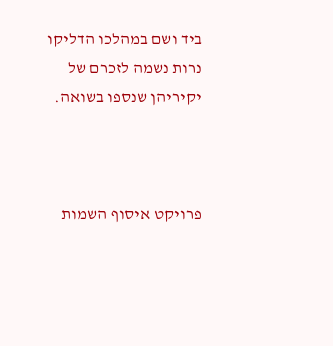ביד ושם במהלכו הדליקו נרות נשמה לזכרם של יקיריהן שנספו בשואה.



פרויקט איסוף השמות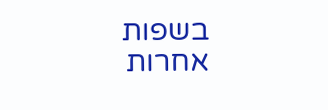בשפות אחרות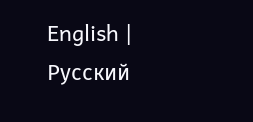English | Русский